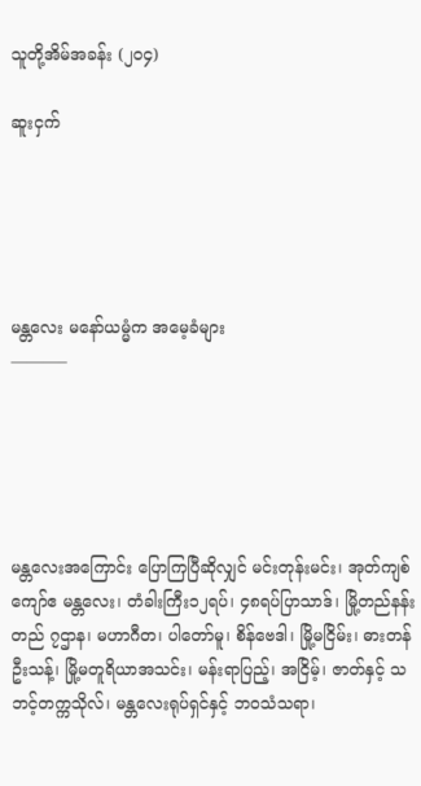သူတို့အိမ်အခန်း (၂၀၄)

ဆူးငှက်





မန္တလေး မနော်ယမ္မံက အမေ့ခံများ
———–





မန္တလေးအကြောင်း ပြောကြပြီဆိုလျှင် မင်းတုန်းမင်း၊ အုတ်ကျစ်ကျော်ဧ မန္တလေး၊ တံခါးကြီး၁၂ရပ်၊ ၄၈ရပ်ပြာသာဒ်၊ မြို့တည်နန်းတည် ၇ဌာန၊ မဟာဂီတ၊ ပါတော်မူ၊ စိန်ဗေဒါ၊ မြို့မငြိမ်း၊ ဓားတန်ဦးသန့်၊ မြို့မတူရိယာအသင်း၊ မန်းရာပြည့်၊ အငြိမ့်၊ ဇာတ်နှင့် သဘင့်တက္ကသိုလ်၊ မန္တလေးရုပ်ရှင်နှင့် ဘဝသံသရာ၊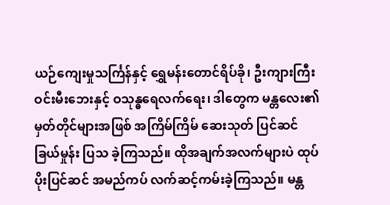ယဉ်ကျေးမှုသင်္ကြန်နှင့် ရွှေမန်းတောင်ရိပ်ခို၊ ဦးကျားကြီးဝင်းမီးဘေးနှင့် ဝသုန္ဓရေလက်ရေး၊ ဒါတွေက မန္တလေး၏ မှတ်တိုင်များအဖြစ် အကြိမ်ကြိမ် ဆေးသုတ် ပြင်ဆင်ခြယ်မှုန်း ပြသ ခဲ့ကြသည်။ ထိုအချက်အလက်များပဲ ထုပ်ပိုးပြင်ဆင် အမည်ကပ် လက်ဆင့်ကမ်းခဲ့ကြသည်။ မန္တ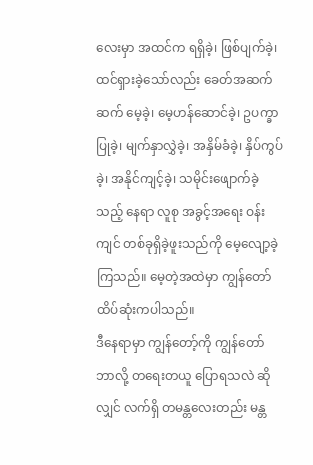လေးမှာ အထင်က ရရှိခဲ့၊ ဖြစ်ပျက်ခဲ့၊ ထင်ရှားခဲ့သော်လည်း ခေတ်အဆက်ဆက် မေ့ခဲ့၊ မေ့ဟန်ဆောင်ခဲ့၊ ဥပက္ခာပြုခဲ့၊ မျက်နှာလွှဲခဲ့၊ အနှိမ်ခံခဲ့၊ နှိပ်ကွပ်ခဲ့၊ အနိုင်ကျင့်ခဲ့၊ သမိုင်းဖျောက်ခဲ့သည့် နေရာ လူစု အခွင့်အရေး ဝန်းကျင် တစ်ခုရှိခဲ့ဖူးသည်ကို မေ့လျော့ခဲ့ကြသည်။ မေ့တဲ့အထဲမှာ ကျွန်တော် ထိပ်ဆုံးကပါသည်။
ဒီနေရာမှာ ကျွန်တော့်ကို ကျွန်တော် ဘာလို့ တရေးတယူ ပြောရသလဲ ဆိုလျှင် လက်ရှိ တမန္တလေးတည်း မန္တ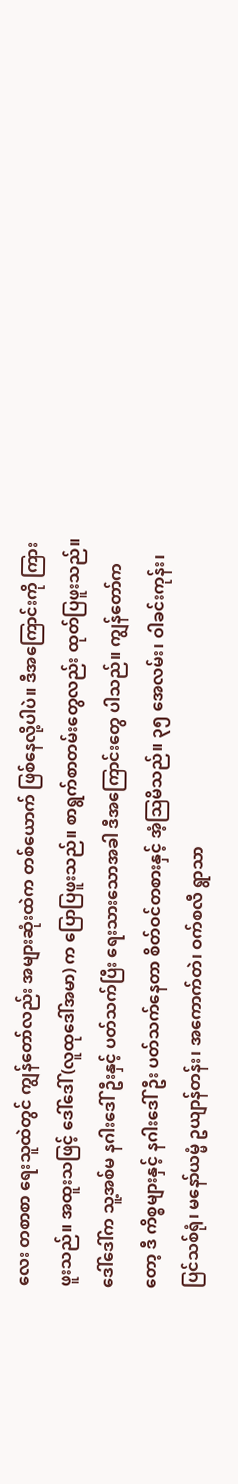လေး တစာစာ ရေးသူထဲတွင် ကျွန်တော်လည်း အများဆုံးထဲက တစ်ယောက် ဖြစ်နေလို့ပါပဲ။ ဒီအကြောင်းကို ကြားဖူးသည်။ အထူးသဖြင့် ဒေါ်ဒေါ်(လူထုဒေါ်အမာ) က ပြောပြဖူးသည်။ စာရွက်စာတမ်းတွေလည်း ထုတ်ပြဖူးသည်။ ဒေါ်ဒေါ်က သူ့အစ်မ နဂါးဒေါ်ဦးနှင့် ပတ်သက်ပြီး ရေးသားသောအခါ ဒီအကြောင်းတွေ ပါသည်။ ကျွန်တော်ကတော့ ဒီ ကိစ္စများနှင့် နဂါးဒေါ်ဦး ပတ်သက်နေတာ စိတ်ဝင်တစားနှင့် အံ့သြမိသည်။ ၃၅ အေလမ်း၊ ဝါခင်းကုန်း၊ ပြင်သစ်ရုံ၊ မနော်ယမ္မံ ဥယျာန်တန်း၊ အကောက်တဲ၊ ဝက်စလီ ရွာသာ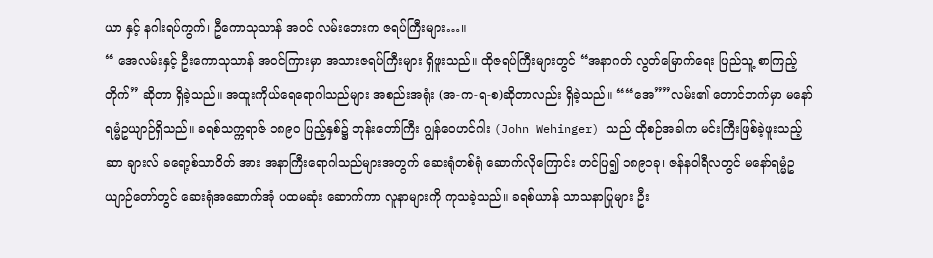ယာ နှင့် နဂါးရပ်ကွက်၊ ဦကောသုသာန် အဝင် လမ်းဘေးက ဇရပ်ကြီးများ…။
“ အေလမ်းနှင့် ဦးကောသုသာန် အဝင်ကြားမှာ အသားဇရပ်ကြီးများ ရှိဖူးသည်။ ထိုဇရပ်ကြီးများတွင် “အနာဂတ် လွတ်မြောက်ရေး ပြည်သူ့ စာကြည့် တိုက်” ဆိုတာ ရှိခဲ့သည်။ အထူးကိုယ်ရေရောဂါသည်များ အစည်းအရုံး (အ-က-ရ-စ)ဆိုတာလည်း ရှိခဲ့သည်။ ““အေ””လမ်း၏ တောင်ဘက်မှာ မနော်ရမ္မံဥယျာဉ်ရှိသည်။ ခရစ်သက္ကရာဇ် ၁၈၉၀ ပြည့်နှစ်၌ ဘုန်းတော်ကြီး ဂျွန်ဝေဟင်ဂါး (John Wehinger) သည် ထိုစဉ်အခါက မင်းကြီးဖြစ်ခဲ့ဖူးသည့် ဆာ ချားလ် ခရော့စ်သာဝိတ် အား အနာကြီးရောဂါသည်များအတွက် ဆေးရုံတစ်ရုံ ဆောက်လိုကြောင်း တင်ပြ၍ ၁၈၉၁ခု၊ ဇန်နဝါရီလတွင် မနော်ရမ္မံဥယျာဉ်တော်တွင် ဆေးရုံအဆောက်အုံ ပထမဆုံး ဆောက်ကာ လူနာများကို ကုသခဲ့သည်။ ခရစ်ယာန် သာသနာပြုများ ဦး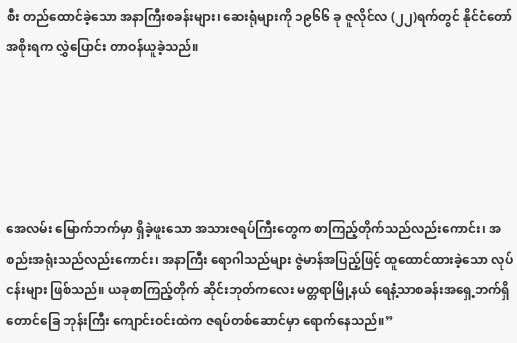စီး တည်ထောင်ခဲ့သော အနာကြီးစခန်းများ၊ ဆေးရုံများကို ၁၉၆၆ ခု ဇူလိုင်လ (၂၂)ရက်တွင် နိုင်ငံတော်အစိုးရက လွှဲပြောင်း တာဝန်ယူခဲ့သည်။





အေလမ်း မြောက်ဘက်မှာ ရှိခဲ့ဖူးသော အသားဇရပ်ကြီးတွေက စာကြည့်တိုက်သည်လည်းကောင်း၊ အစည်းအရုံးသည်လည်းကောင်း၊ အနာကြီး ရောဂါသည်များ ဇွဲမာန်အပြည့်ဖြင့် ထူထောင်ထားခဲ့သော လုပ်ငန်းများ ဖြစ်သည်။ ယခုစာကြည့်တိုက် ဆိုင်းဘုတ်ကလေး မတ္တရာမြို့နယ် ရေနံ့သာစခန်းအရှေ့ဘက်ရှိ တောင်ခြေ ဘုန်းကြီး ကျောင်းဝင်းထဲက ဇရပ်တစ်ဆောင်မှာ ရောက်နေသည်။”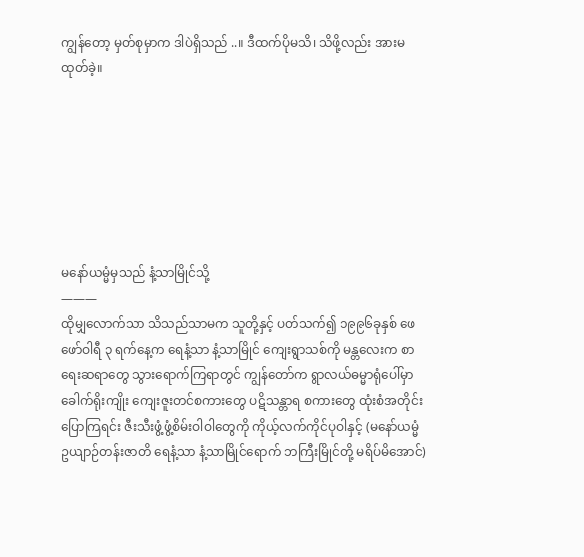ကျွန်တော့ မှတ်စုမှာက ဒါပဲရှိသည် ..။ ဒီထက်ပိုမသိ၊ သိဖို့လည်း အားမထုတ်ခဲ့။







မနော်ယမ္မံမှသည် နံ့သာမြိုင်သို့
———
ထိုမျှလောက်သာ သိသည်သာမက သူတို့နှင့် ပတ်သက်၍ ၁၉၉၆ခုနှစ် ဖေဖော်ဝါရီ ၃ ရက်နေ့က ရေနံ့သာ နံ့သာမြိုင် ကျေးရွာသစ်ကို မန္တလေးက စာရေးဆရာတွေ သွားရောက်ကြရာတွင် ကျွန်တော်က ရွာလယ်ဓမ္မာရုံပေါ်မှာ ခေါက်ရိုးကျိုး ကျေးဇူးတင်စကားတွေ ပဋိသန္တာရ စကားတွေ ထုံးစံအတိုင်းပြောကြရင်း ဇီးသီးဖွံ့ဖွံ့စိမ်းဝါဝါတွေကို ကိုယ့်လက်ကိုင်ပုဝါနှင့် (မနော်ယမ္မံဥယျာဉ်တန်းဇာတိ ရေနံ့သာ နံ့သာမြိုင်ရောက် ဘကြီးမြိုင်တို့ မရိပ်မိအောင်)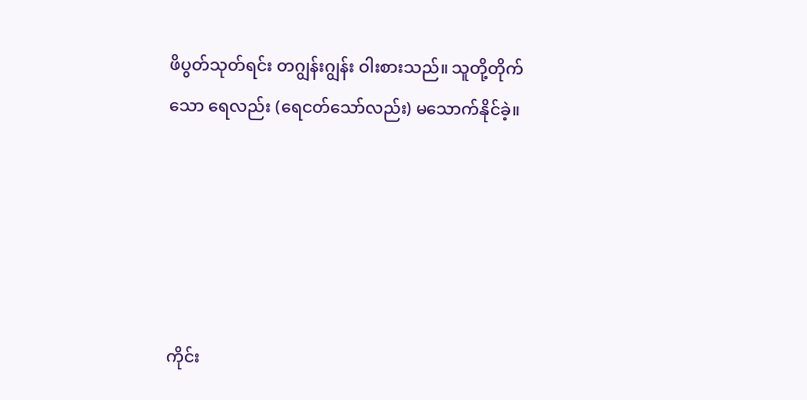ဖိပွတ်သုတ်ရင်း တဂျွန်းဂျွန်း ဝါးစားသည်။ သူတို့တိုက်သော ရေလည်း (ရေငတ်သော်လည်း) မသောက်နိုင်ခဲ့။





ကိုင်း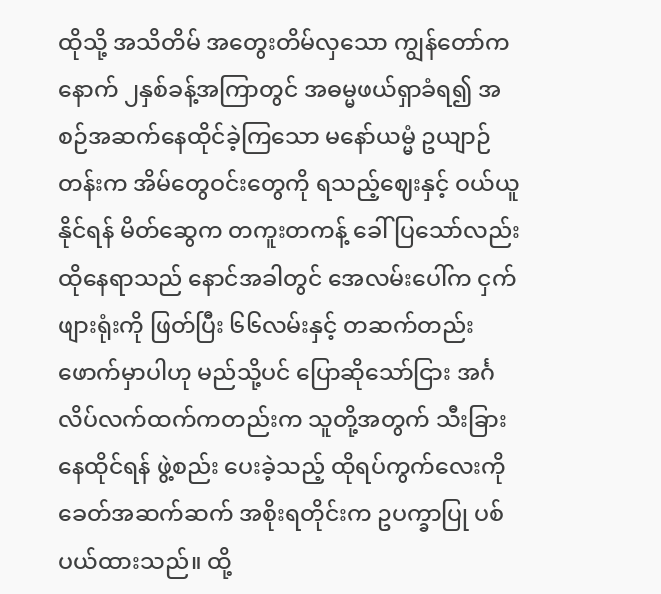ထိုသို့ အသိတိမ် အတွေးတိမ်လှသော ကျွန်တော်က နောက် ၂နှစ်ခန့်အကြာတွင် အဓမ္မဖယ်ရှာခံရ၍ အစဉ်အဆက်နေထိုင်ခဲ့ကြသော မနော်ယမ္မံ ဥယျာဉ်တန်းက အိမ်တွေဝင်းတွေကို ရသည့်ဈေးနှင့် ဝယ်ယူနိုင်ရန် မိတ်ဆွေက တကူးတကန့် ခေါ်ပြသော်လည်း ထိုနေရာသည် နောင်အခါတွင် အေလမ်းပေါ်က ငှက်ဖျားရုံးကို ဖြတ်ပြီး ၆၆လမ်းနှင့် တဆက်တည်း ဖောက်မှာပါဟု မည်သို့ပင် ပြောဆိုသော်ငြား အင်္ဂလိပ်လက်ထက်ကတည်းက သူတို့အတွက် သီးခြားနေထိုင်ရန် ဖွဲ့စည်း ပေးခဲ့သည့် ထိုရပ်ကွက်လေးကို ခေတ်အဆက်ဆက် အစိုးရတိုင်းက ဥပက္ခာပြု ပစ်ပယ်ထားသည်။ ထို့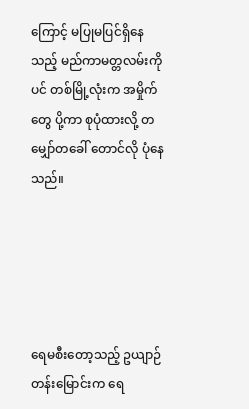ကြောင့် မပြုမပြင်ရှိနေသည့် မည်ကာမတ္တလမ်းကိုပင် တစ်မြို့လုံးက အမှိုက်တွေ ပို့ကာ စုပုံထားလို့ တမျှော်တခေါ် တောင်လို ပုံနေသည်။





ရေမစီးတော့သည့် ဥယျာဉ်တန်းမြောင်းက ရေ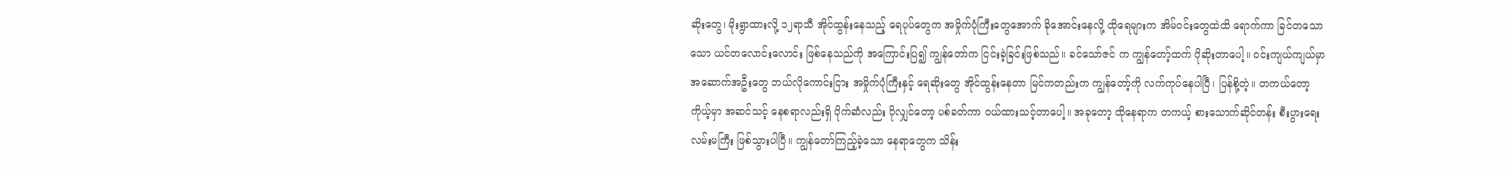ဆိုးတွေ၊ မိုးရွာထားလို့ ၁၂ရာသီ အိုင်ထွန်းနေသည့် ရေပုပ်တွေက အမှိုက်ပုံကြီးတွေအောက် ခိုအောင်းနေလို့ ထိုရေများက အိမ်ဝင်းတွေထဲထိ ရောက်ကာ ခြင်တသောသော ယင်တလောင်းလောင်း ဖြစ်နေသည်ကို အကြောင်းပြ၍ ကျွန်တော်က ငြင်းခဲ့ခြင်းဖြစ်သည်။ ခင်သော်ဇင် က ကျွန်တော့်ထက် ပိုဆိုးတာပေါ့။ ဝင်းကျယ်ကျယ်မှာ အဆောက်အဦးတွေ ဘယ်လိုကောင်းငြား အမှိုက်ပုံကြီးနှင့် ရေဆိုးတွေ အိုင်ထွန်းနေတာ မြင်ကတည်းက ကျွန်တော့်ကို လက်ကုပ်နေပါပြီ၊ ပြန်စို့တဲ့။ တကယ်တော့ ကိုယ့်မှာ အဆင်သင့် နေစရာလည်းရှိ ပိုက်ဆံလည်း ပိုလျှင်တော့ ပစ်ခတ်ကာ ဝယ်ထားသင့်တာပေါ့။ အခုတော့ ထိုနေရာက တကယ့် စားသောက်ဆိုင်တန်း စီးပွားရေးလမ်းမကြီး ဖြစ်သွားပါပြီ။ ကျွန်တော်ကြည့်ခဲ့သော နေရာတွေက သိန်း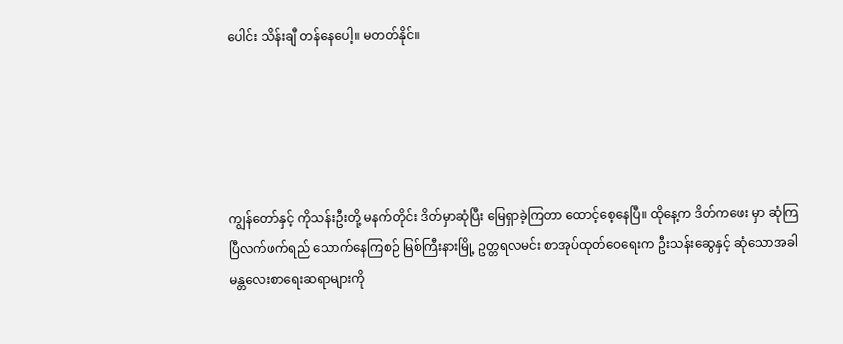ပေါင်း သိန်းချီ တန်နေပေါ့။ မတတ်နိုင်။





ကျွန်တော်နှင့် ကိုသန်းဦးတို့ မနက်တိုင်း ဒိတ်မှာဆုံပြီး မြေရှာခဲ့ကြတာ ထောင့်စေ့နေပြီ။ ထိုနေ့က ဒိတ်ကဖေး မှာ ဆုံကြပြီလက်ဖက်ရည် သောက်နေကြစဉ် မြစ်ကြီးနားမြို့ ဥတ္တရလမင်း စာအုပ်ထုတ်ဝေရေးက ဦးသန်းဆွေနှင့် ဆုံသောအခါ မန္တလေးစာရေးဆရာများကို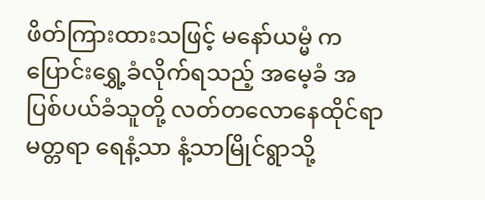ဖိတ်ကြားထားသဖြင့် မနော်ယမ္မံ က ပြောင်းရွှေ့ခံလိုက်ရသည့် အမေ့ခံ အပြစ်ပယ်ခံသူတို့ လတ်တလောနေထိုင်ရာ မတ္တရာ ရေနံ့သာ နံ့သာမြိုင်ရွာသို့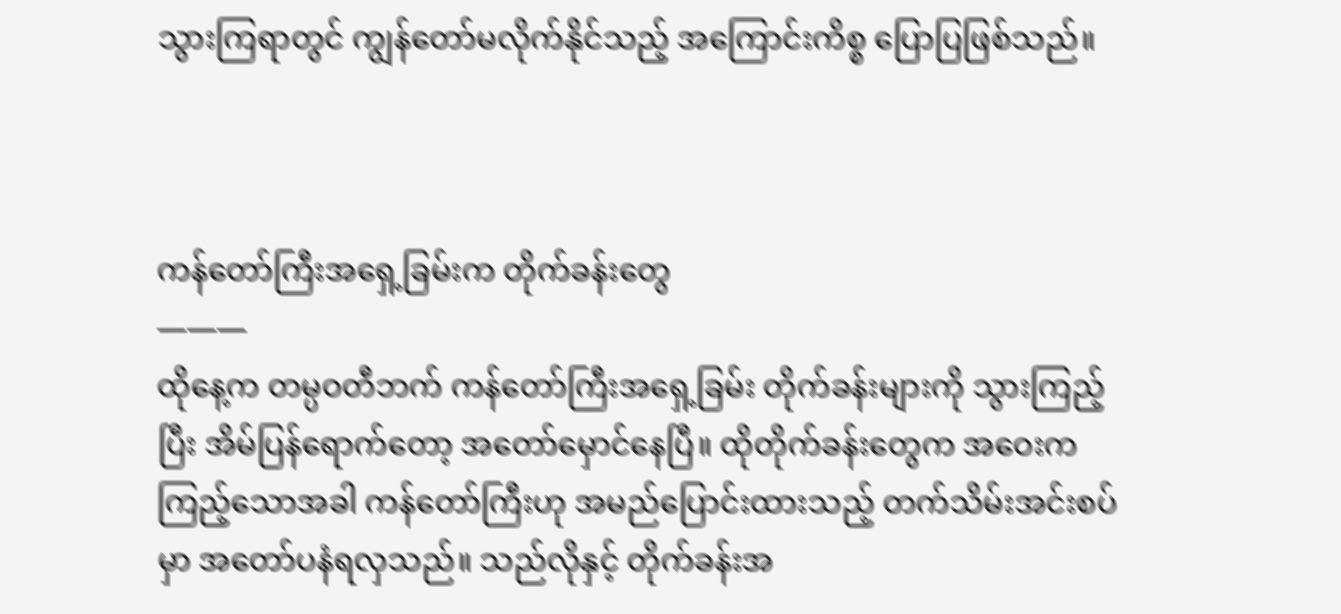သွားကြရာတွင် ကျွန်တော်မလိုက်နိုင်သည့် အကြောင်းကိစ္စ ပြောပြဖြစ်သည်။



ကန်တော်ကြီးအရှေ့ခြမ်းက တိုက်ခန်းတွေ
———
ထိုနေ့က တမ္ပဝတီဘက် ကန်တော်ကြီးအရှေ့ခြမ်း တိုက်ခန်းများကို သွားကြည့်ပြီး အိမ်ပြန်ရောက်တော့ အတော်မှောင်နေပြီ။ ထိုတိုက်ခန်းတွေက အဝေးကကြည့်သောအခါ ကန်တော်ကြီးဟု အမည်ပြောင်းထားသည့် တက်သိမ်းအင်းစပ်မှာ အတော်ပနံရလှသည်။ သည်လိုနှင့် တိုက်ခန်းအ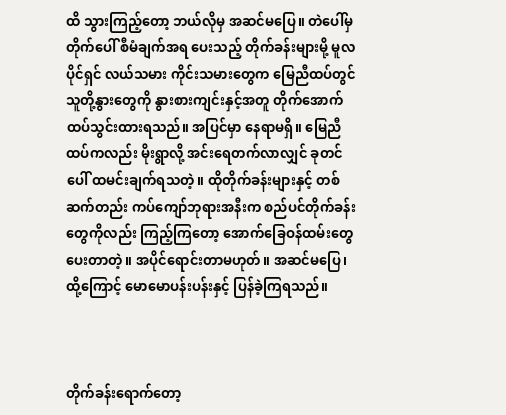ထိ သွားကြည့်တော့ ဘယ်လိုမှ အဆင်မပြေ။ တဲပေါ်မှ တိုက်ပေါ် စီမံချက်အရ ပေးသည့် တိုက်ခန်းများမို့ မူလပိုင်ရှင် လယ်သမား ကိုင်းသမားတွေက မြေညီထပ်တွင် သူတို့နွားတွေကို နွားစားကျင်းနှင့်အတူ တိုက်အောက်ထပ်သွင်းထားရသည်။ အပြင်မှာ နေရာမရှိ။ မြေညီထပ်ကလည်း မိုးရွာလို့ အင်းရေတက်လာလျှင် ခုတင်ပေါ် ထမင်းချက်ရသတဲ့။ ထိုတိုက်ခန်းများနှင့် တစ်ဆက်တည်း ကပ်ကျော်ဘုရားအနီးက စည်ပင်တိုက်ခန်းတွေကိုလည်း ကြည့်ကြတော့ အောက်ခြေဝန်ထမ်းတွေ ပေးတာတဲ့။ အပိုင်ရောင်းတာမဟုတ်။ အဆင်မပြေ၊ ထို့ကြောင့် မောမောပန်းပန်းနှင့် ပြန်ခဲ့ကြရသည်။



တိုက်ခန်းရောက်တော့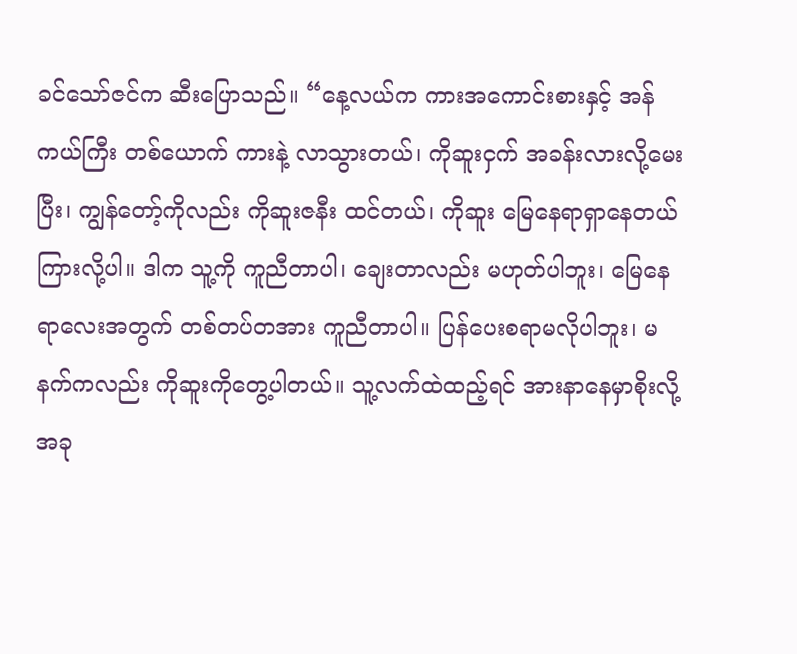ခင်သော်ဇင်က ဆီးပြောသည်။ “နေ့လယ်က ကားအကောင်းစားနှင့် အန်ကယ်ကြီး တစ်ယောက် ကားနဲ့ လာသွားတယ်၊ ကိုဆူးငှက် အခန်းလားလို့မေးပြီး၊ ကျွန်တော့်ကိုလည်း ကိုဆူးဇနီး ထင်တယ်၊ ကိုဆူး မြေနေရာရှာနေတယ်ကြားလို့ပါ။ ဒါက သူ့ကို ကူညီတာပါ၊ ချေးတာလည်း မဟုတ်ပါဘူး၊ မြေနေရာလေးအတွက် တစ်တပ်တအား ကူညီတာပါ။ ပြန်ပေးစရာမလိုပါဘူး၊ မနက်ကလည်း ကိုဆူးကိုတွေ့ပါတယ်။ သူ့လက်ထဲထည့်ရင် အားနာနေမှာစိုးလို့ အခု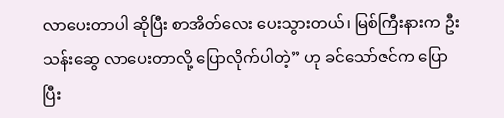လာပေးတာပါ ဆိုပြီး စာအိတ်လေး ပေးသွားတယ်၊ မြစ်ကြီးနားက ဦးသန်းဆွေ လာပေးတာလို့ ပြောလိုက်ပါတဲ့” ဟု ခင်သော်ဇင်က ပြောပြီး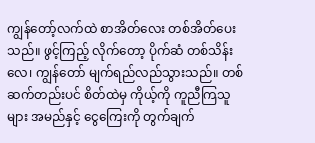ကျွန်တော့်လက်ထဲ စာအိတ်လေး တစ်အိတ်ပေးသည်။ ဖွင့်ကြည့် လိုက်တော့ ပိုက်ဆံ တစ်သိန်းလေ၊ ကျွန်တော် မျက်ရည်လည်သွားသည်။ တစ်ဆက်တည်းပင် စိတ်ထဲမှ ကိုယ့်ကို ကူညီကြသူများ အမည်နှင့် ငွေကြေးကို တွက်ချက်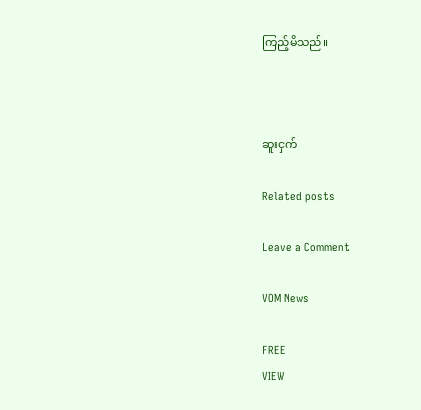ကြည့်မိသည်။



ဆူးငှက်

Related posts

Leave a Comment

VOM News

FREE
VIEW